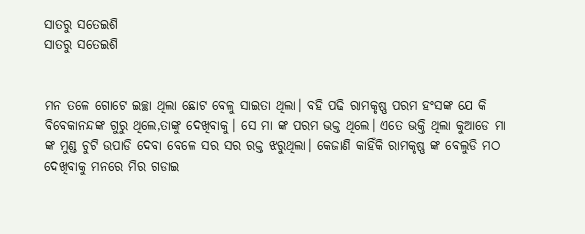ସାତରୁ ସତେଇଶି
ସାତରୁ ସତେଇଶି


ମନ ତଳେ ଗୋଟେ ଇଚ୍ଛା ଥିଲା ଛୋଟ ବେଳୁ ସାଇତା ଥିଲା। ବହି ପଢି ରାମକୃଷ୍ଣ ପରମ ହଂସଙ୍କ ଯେ କି ବିବେକାନନ୍ଦଙ୍କ ଗୁରୁ ଥିଲେ,ତାଙ୍କୁ ଦେଖିବାକୁ। ସେ ମା ଙ୍କ ପରମ ଭକ୍ତ ଥିଲେ। ଏତେ ଭକ୍ତି ଥିଲା କୁଆଡେ ମା ଙ୍କ ମୁଣ୍ଡ ଚୁଟି ଉପାଡି ଦେବା ବେଳେ ସର ସର ରକ୍ତ ଝରୁଥିଲା। କେଜାଣି କାହିଁକି ରାମକୃଷ୍ଣ ଙ୍କ ବେଲୁଡି ମଠ ଦେଖିବାକୁ ମନରେ ମିର ଗଡାଇ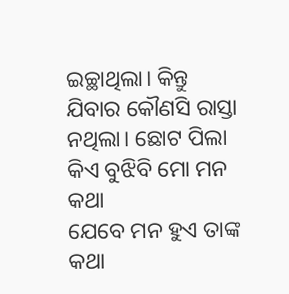ଇଚ୍ଛାଥିଲା। କିନ୍ତୁ ଯିବାର କୌଣସି ରାସ୍ତା ନଥିଲା। ଛୋଟ ପିଲା କିଏ ବୁଝିବି ମୋ ମନ କଥା
ଯେବେ ମନ ହୁଏ ତାଙ୍କ କଥା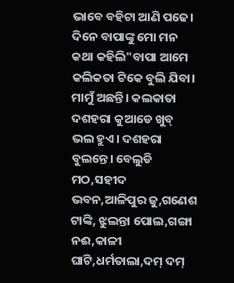ଭାବେ ବହିଟା ଆଣି ପଢେ। ଦିନେ ବାପାଙ୍କୁ ମୋ ମନ କଥା କହିଲି"ବାପା ଆମେ କଲିକତା ଟିକେ ବୁଲି ଯିବା। ମାମୁଁ ଅଛନ୍ତି। କଲକାତା ଦଶହରା କୁଆଡେ ଖୁବ୍ ଭଲ ହୁଏ। ଦଶହରା ବୁଲନ୍ତେ। ବେଲୁଡି ମଠ,ସହୀଦ ଭବନ,ଆଳିପୁର ଜୁ,ଗଣେଶ ଟାଙ୍କି, ଝୁଲନ୍ତା ପୋଲ,ଗଙ୍ଗା ନଈ,କାଳୀ ଘାଟି,ଧର୍ମତାଲା,ଦମ୍ ଦମ୍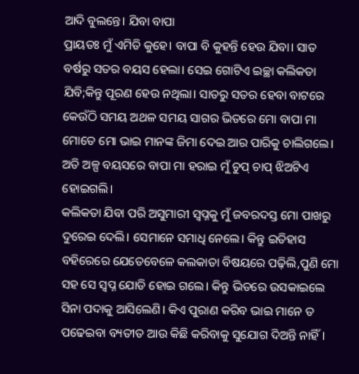ଆଦି ବୁଲନ୍ତେ। ଯିବା ବାପା
ପ୍ରାୟତଃ ମୁଁ ଏମିତି କୁହେ। ବାପା ବି କୁହନ୍ତି ହେଉ ଯିବା। ସାତ ବର୍ଷରୁ ସତର ବୟସ ହେଲା। ସେଇ ଗୋଟିଏ ଇଚ୍ଛା କଲିକତା ଯିବି;କିନ୍ତୁ ପୂରଣ ହେଉ ନଥିଲା। ସାତରୁ ସତର ହେବା ବାଟରେ କେଉଁଠି ସମୟ ଅଥଳ ସମୟ ସାଗର ଭିତରେ ମୋ ବାପା ମା ମୋତେ ମୋ ଭାଇ ମାନଙ୍କ ଜିମା ଦେଇ ଆର ପାରିକୁ ଚାଲିଗଲେ। ଅତି ଅଳ୍ପ ବୟସରେ ବାପା ମା ହରାଇ ମୁଁ ଚୁପ୍ ଚାପ୍ ଝିଅଟିଏ ହୋଇଗଲି।
କଲିକତା ଯିବା ପରି ଅସୁମାରୀ ସ୍ୱପ୍ନକୁ ମୁଁ ଜବରଦସ୍ତ ମୋ ପାଖରୁ ଦୁରେଇ ଦେଲି। ସେମାନେ ସମାଧି ନେଲେ। କିନ୍ତୁ ଇତିହାସ ବହିରେରେ ଯେତେବେଳେ କଲକାତା ବିଷୟରେ ପଢ଼ିଲି,ପୁଣି ମୋ ସହ ସେ ସ୍ବପ୍ନ ଯୋଡି ହୋଇ ଗଲେ। କିନ୍ତୁ ଭିତରେ ଉସକାଇଲେ ସିନା ପଦାକୁ ଆସିଲେଣି। କିଏ ପୁରାଣ କରିବ ଭାଇ ମାନେ ତ ପଢେଇବା ବ୍ୟତୀତ ଆଉ କିଛି କରିବାକୁ ସୁଯୋଗ ଦିଅନ୍ତି ନାହିଁ।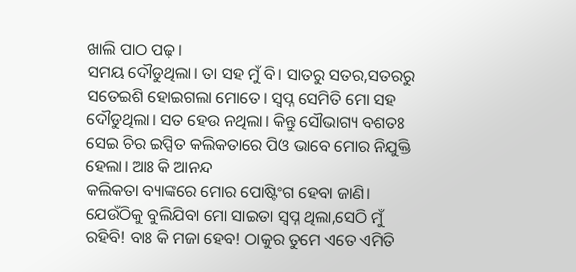ଖାଲି ପାଠ ପଢ଼।
ସମୟ ଦୌଡୁଥିଲା। ତା ସହ ମୁଁ ବି। ସାତରୁ ସତର,ସତରରୁ ସତେଇଶି ହୋଇଗଲା ମୋତେ। ସ୍ବପ୍ନ ସେମିତି ମୋ ସହ ଦୌଡୁଥିଲା। ସତ ହେଉ ନଥିଲା। କିନ୍ତୁ ସୌଭାଗ୍ୟ ବଶତଃ ସେଇ ଚିର ଇପ୍ସିତ କଲିକତାରେ ପିଓ ଭାବେ ମୋର ନିଯୁକ୍ତି ହେଲା। ଆଃ କି ଆନନ୍ଦ
କଲିକତା ବ୍ୟାଙ୍କରେ ମୋର ପୋଷ୍ଟିଂଗ ହେବା ଜାଣି। ଯେଉଁଠିକୁ ବୁଲିଯିବା ମୋ ସାଇତା ସ୍ୱପ୍ନ ଥିଲା,ସେଠି ମୁଁ ରହିବି! ବାଃ କି ମଜା ହେବ! ଠାକୁର ତୁମେ ଏତେ ଏମିତି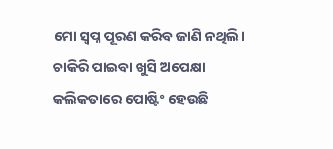ମୋ ସ୍ବପ୍ନ ପୂରଣ କରିବ ଜାଣି ନଥିଲି। ଚାକିରି ପାଇବା ଖୁସି ଅପେକ୍ଷା କଲିକତାରେ ପୋଷ୍ଟିଂ ହେଉଛି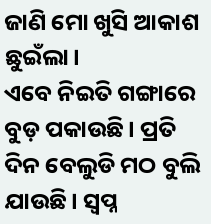ଜାଣି ମୋ ଖୁସି ଆକାଶ ଛୁଇଁଲା।
ଏବେ ନିଇତି ଗଙ୍ଗାରେ ବୁଡ଼ ପକାଉଛି। ପ୍ରତି ଦିନ ବେଲୁଡି ମଠ ବୁଲି ଯାଉଛି। ସ୍ବପ୍ନ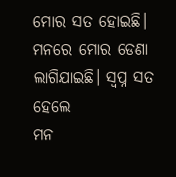ମୋର ସତ ହୋଇଛି।
ମନରେ ମୋର ଡେଣା ଲାଗିଯାଇଛି। ସ୍ବପ୍ନ ସତ ହେଲେ
ମନ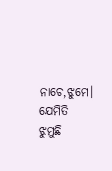ନାଚେ,ଝୁମେ। ଯେମିତି ଝୁମୁଛି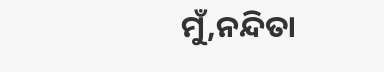ମୁଁ,ନନ୍ଦିତା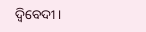ଦ୍ବିବେଦୀ।